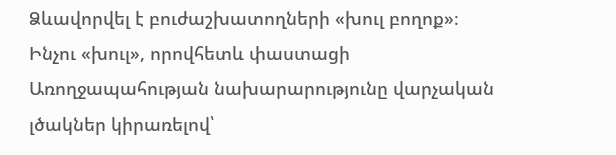Ձևավորվել է բուժաշխատողների «խուլ բողոք»։ Ինչու «խուլ», որովհետև փաստացի Առողջապահության նախարարությունը վարչական լծակներ կիրառելով՝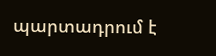պարտադրում է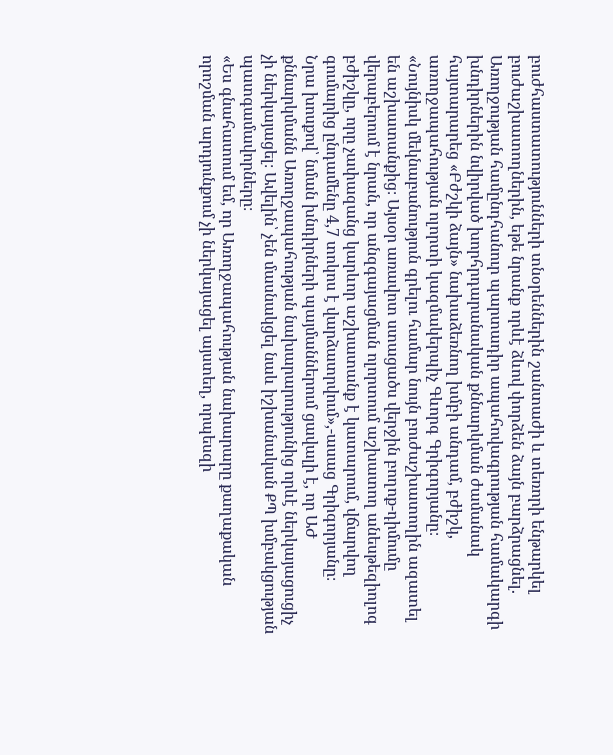բուժհաստատությունների տնօրեններին շանտաժի և տեռորի ենթարկել բուժաշխատողներին, եթե նրանք որևէ ձևով փորձեն ձայն բարձրացնել. Առողջության համընդհանուր պարտադիր ապահովագրության համակարգի խնդիրներին նվիրված խորհրդարանական քննարկման ժամանակ հայտարարեց «Բժշկի ձայն» նախաձեռնող խմբի անդամ, բժիշկ, առողջապահության ոլորտի կազմակերպիչ Գևորգ Գրիգորյանը։
«Նույնիսկ մեկնաբանություն գրելու համար նույն բուժաշխատողին ազատել են աշխատանքից։ Այսօր առավոտ ստացածս վերջին բողոք-դիմումը վերաբերում է նրան, որ անզգայացման ոլորտում աշխատող անեսթեզիոլոգ բժիշկը, որը չափազանց կարևոր աշխատանք է կատարում, վճարվող գումարից ընդամենը 4,7 տոկոս է վարձատրվում»,-ասաց Գրիգորյանը։
Նրա խոսքով՝ նման խնդիրների պայմաններում ցավալի է, որ ԱԺ քննարկմանն Առողջապահության նախարարությունից որևէ ներկայացուցիչ չի ներկայացել։ Ավելին՝ չեն մասնակցել նաև իշխանական ՔՊ խմբակցության պատգամավորները։
«Ես գնահատում եմ, որ Առողջապահության նախարարը քաղաքական որոշման արդյունքում չի ներկայացել այստեղ, որպեսզի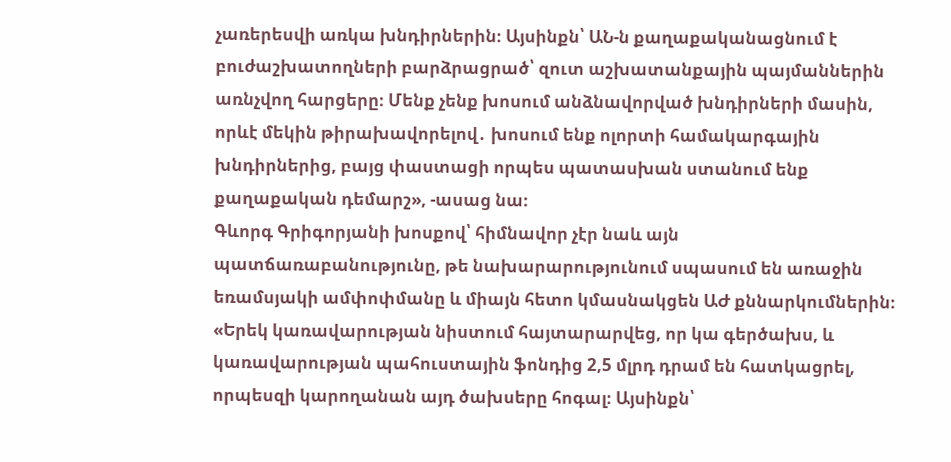չառերեսվի առկա խնդիրներին։ Այսինքն՝ ԱՆ-ն քաղաքականացնում է բուժաշխատողների բարձրացրած՝ զուտ աշխատանքային պայմաններին առնչվող հարցերը։ Մենք չենք խոսում անձնավորված խնդիրների մասին, որևէ մեկին թիրախավորելով․ խոսում ենք ոլորտի համակարգային խնդիրներից, բայց փաստացի որպես պատասխան ստանում ենք քաղաքական դեմարշ», -ասաց նա։
Գևորգ Գրիգորյանի խոսքով՝ հիմնավոր չէր նաև այն պատճառաբանությունը, թե նախարարությունում սպասում են առաջին եռամսյակի ամփոփմանը և միայն հետո կմասնակցեն ԱԺ քննարկումներին։
«Երեկ կառավարության նիստում հայտարարվեց, որ կա գերծախս, և կառավարության պահուստային ֆոնդից 2,5 մլրդ դրամ են հատկացրել, որպեսզի կարողանան այդ ծախսերը հոգալ։ Այսինքն՝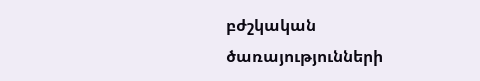բժշկական ծառայությունների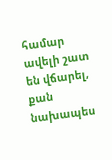համար ավելի շատ են վճարել, քան նախապես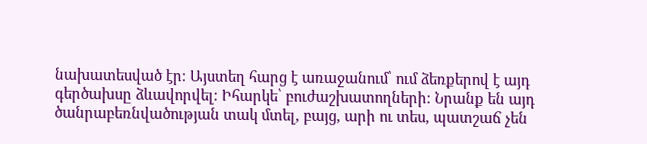նախատեսված էր։ Այստեղ հարց է առաջանում՝ ում ձեռքերով է այդ գերծախսը ձևավորվել։ Իհարկե՝ բուժաշխատողների։ Նրանք են այդ ծանրաբեռնվածության տակ մտել, բայց, արի ու տես, պատշաճ չեն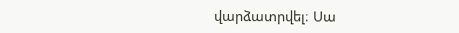վարձատրվել։ Սա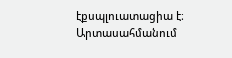էքսպլուատացիա է։ Արտասահմանում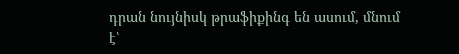դրան նույնիսկ թրաֆիքինգ են ասում, մնում է՝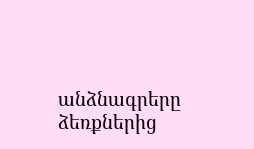անձնագրերը ձեռքներից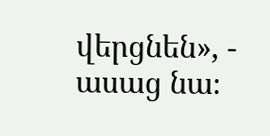վերցնեն», - ասաց նա։